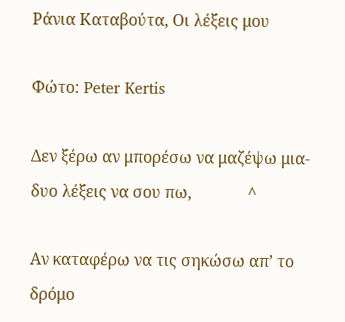Ράνια Καταβούτα, Οι λέξεις μου

Φώτο: Peter Kertis

Δεν ξέρω αν μπορέσω να μαζέψω μια-δυο λέξεις να σου πω,              ^

Αν καταφέρω να τις σηκώσω απ’ το δρόμο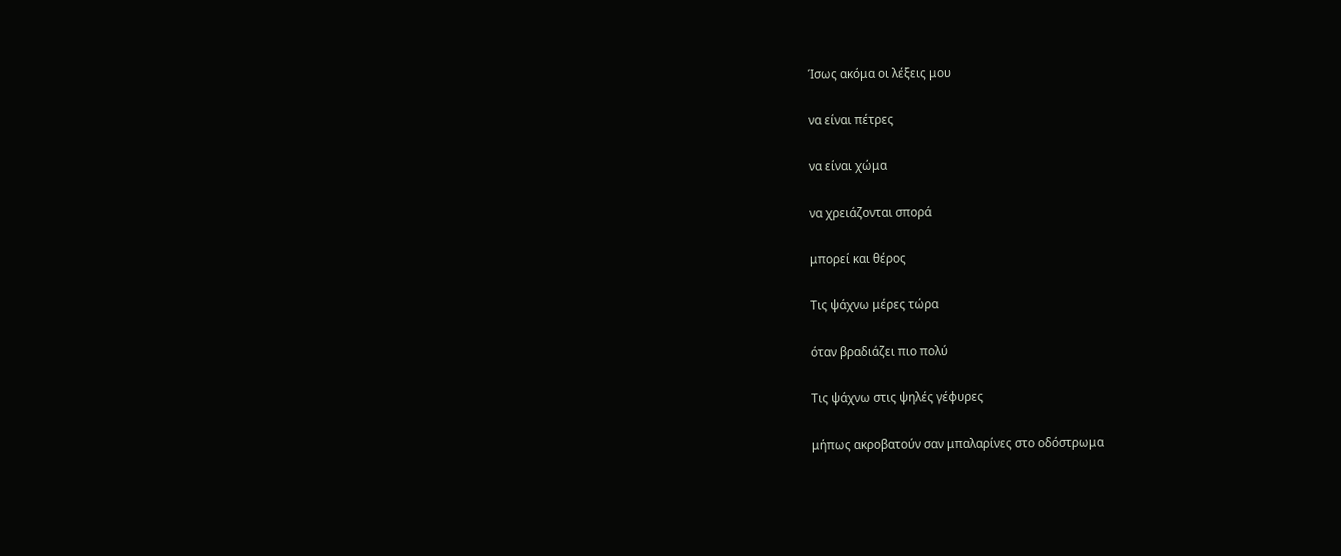Ίσως ακόμα οι λέξεις μου

να είναι πέτρες

να είναι χώμα

να χρειάζονται σπορά

μπορεί και θέρος

Τις ψάχνω μέρες τώρα

όταν βραδιάζει πιο πολύ

Τις ψάχνω στις ψηλές γέφυρες

μήπως ακροβατούν σαν μπαλαρίνες στο οδόστρωμα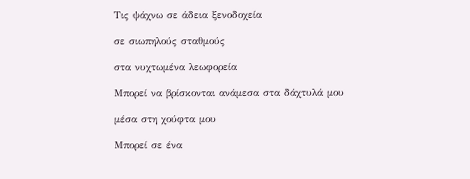Τις ψάχνω σε άδεια ξενοδοχεία

σε σιωπηλούς σταθμούς

στα νυχτωμένα λεωφορεία

Μπορεί να βρίσκονται ανάμεσα στα δάχτυλά μου

μέσα στη χούφτα μου

Μπορεί σε ένα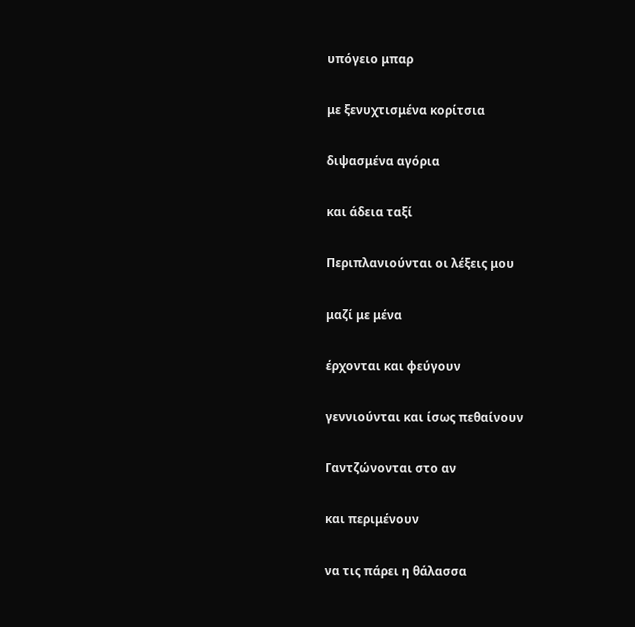υπόγειο μπαρ

με ξενυχτισμένα κορίτσια

διψασμένα αγόρια

και άδεια ταξί

Περιπλανιούνται οι λέξεις μου

μαζί με μένα

έρχονται και φεύγουν

γεννιούνται και ίσως πεθαίνουν

Γαντζώνονται στο αν

και περιμένουν

να τις πάρει η θάλασσα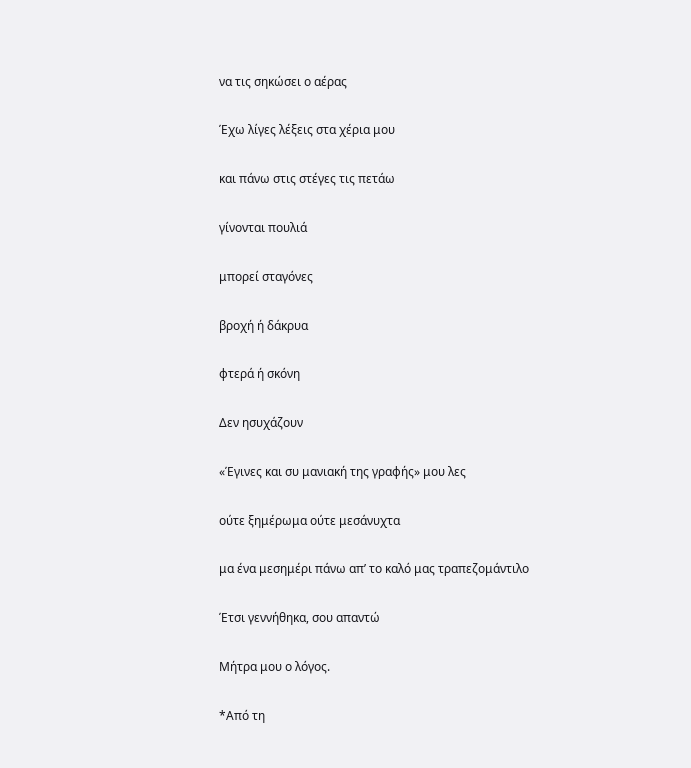να τις σηκώσει ο αέρας

Έχω λίγες λέξεις στα χέρια μου

και πάνω στις στέγες τις πετάω

γίνονται πουλιά

μπορεί σταγόνες

βροχή ή δάκρυα

φτερά ή σκόνη

Δεν ησυχάζουν

«Έγινες και συ μανιακή της γραφής» μου λες

ούτε ξημέρωμα ούτε μεσάνυχτα

μα ένα μεσημέρι πάνω απ’ το καλό μας τραπεζομάντιλο

Έτσι γεννήθηκα, σου απαντώ

Μήτρα μου ο λόγος.

*Από τη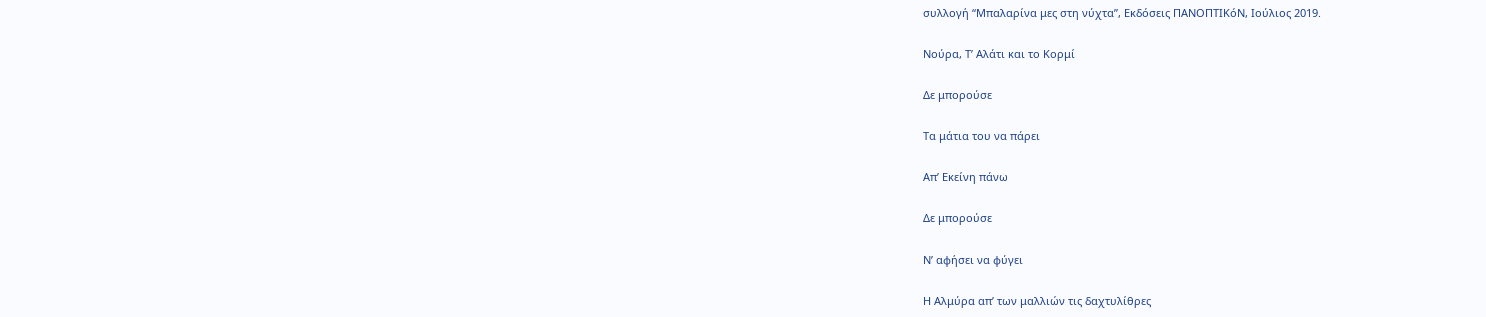συλλογή “Μπαλαρίνα μες στη νύχτα”, Εκδόσεις ΠΑΝΟΠΤΙΚόΝ, Ιούλιος 2019.

Νούρα, Τ’ Αλάτι και το Κορμί

Δε μπορούσε

Τα μάτια του να πάρει

Απ’ Εκείνη πάνω

Δε μπορούσε

Ν’ αφήσει να φύγει

Η Αλμύρα απ’ των μαλλιών τις δαχτυλίθρες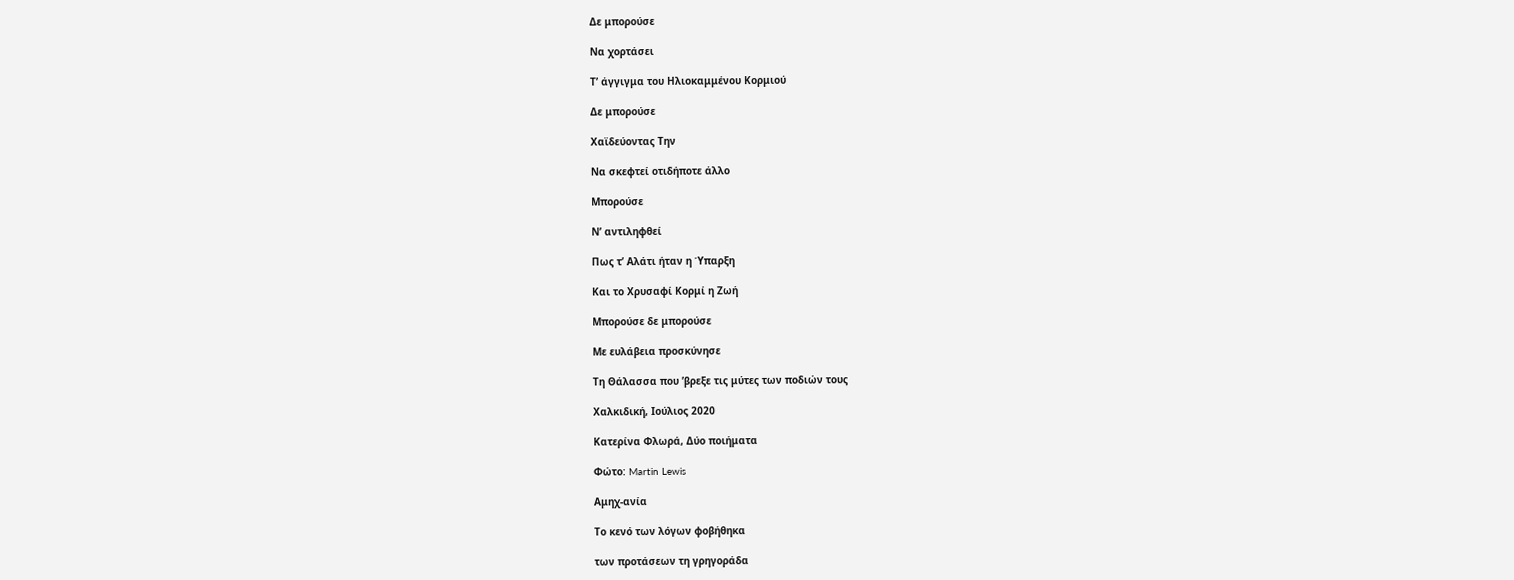Δε μπορούσε

Να χορτάσει

Τ’ άγγιγμα του Ηλιοκαμμένου Κορμιού

Δε μπορούσε

Χαϊδεύοντας Την

Να σκεφτεί οτιδήποτε άλλο

Μπορούσε

Ν’ αντιληφθεί

Πως τ’ Αλάτι ήταν η Ύπαρξη

Και το Χρυσαφί Κορμί η Ζωή

Μπορούσε δε μπορούσε

Με ευλάβεια προσκύνησε

Τη Θάλασσα που ’βρεξε τις μύτες των ποδιών τους

Χαλκιδική, Ιούλιος 2020

Κατερίνα Φλωρά, Δύο ποιήματα

Φώτο: Martin Lewis

Αμηχ-ανία

Το κενό των λόγων φοβήθηκα

των προτάσεων τη γρηγοράδα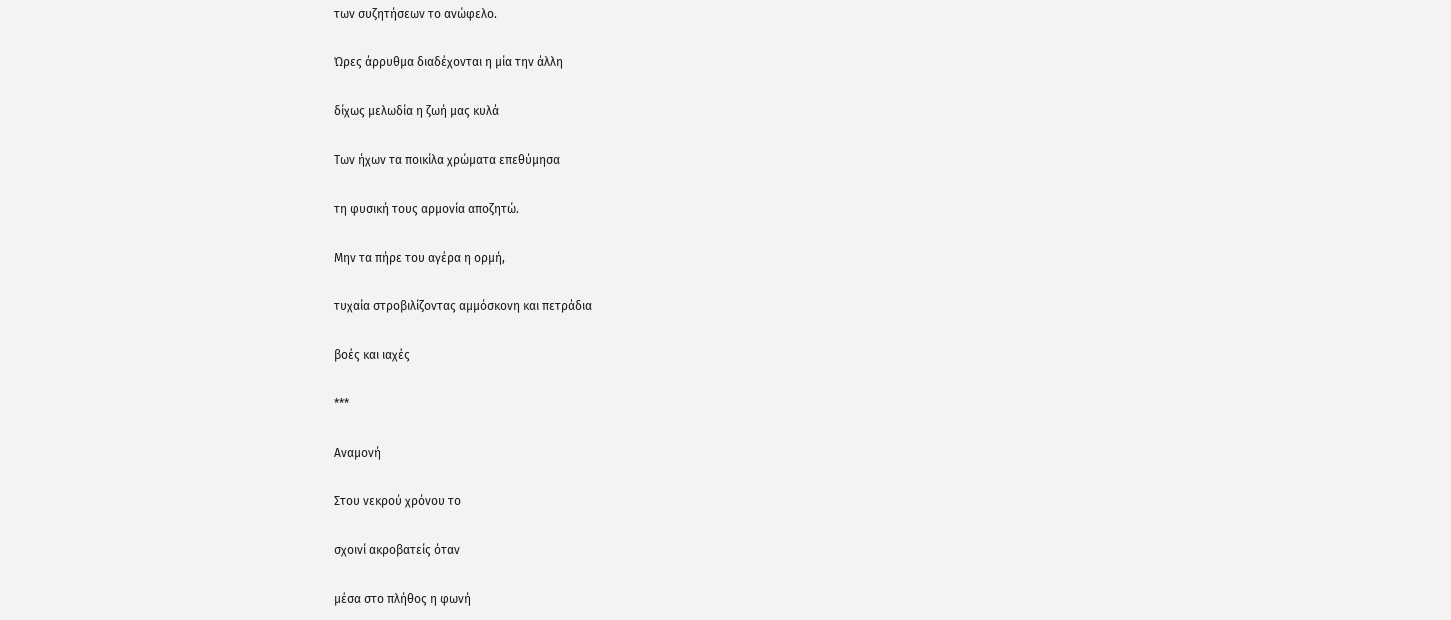των συζητήσεων το ανώφελο.

Ώρες άρρυθμα διαδέχονται η μία την άλλη

δίχως μελωδία η ζωή μας κυλά

Των ήχων τα ποικίλα χρώματα επεθύμησα

τη φυσική τους αρμονία αποζητώ.

Μην τα πήρε του αγέρα η ορμή,

τυχαία στροβιλίζοντας αμμόσκονη και πετράδια

βοές και ιαχές

***

Αναμονή

Στου νεκρού χρόνου το

σχοινί ακροβατείς όταν

μέσα στο πλήθος η φωνή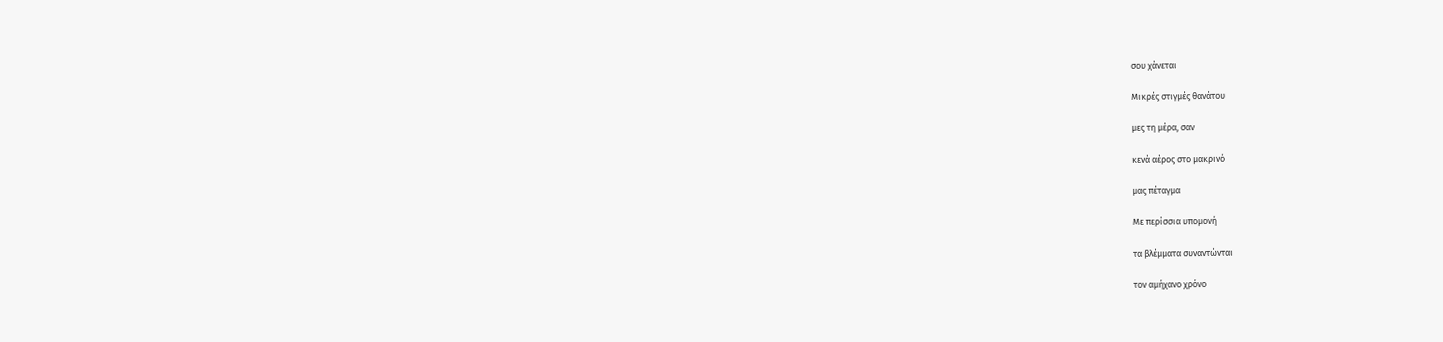σου χάνεται

Μικρές στιγμές θανάτου

μες τη μέρα, σαν

κενά αέρος στο μακρινό

μας πέταγμα

Με περίσσια υπομονή

τα βλέμματα συναντώνται

τον αμήχανο χρόνο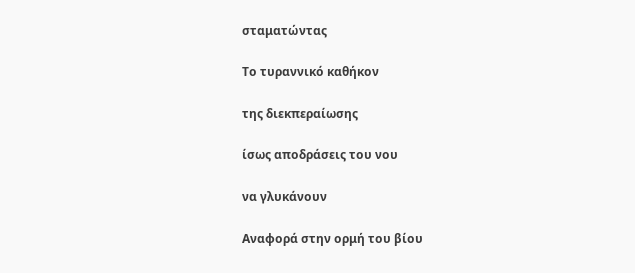σταματώντας

Το τυραννικό καθήκον

της διεκπεραίωσης

ίσως αποδράσεις του νου

να γλυκάνουν

Αναφορά στην ορμή του βίου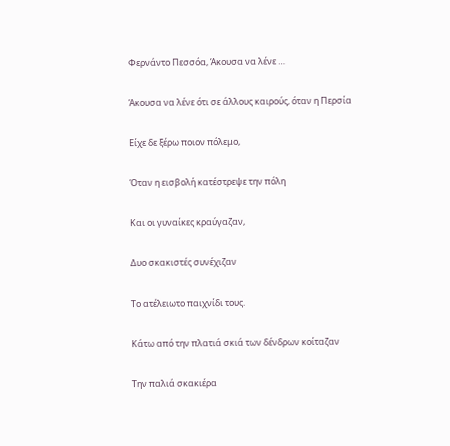Φερνάντο Πεσσόα, Άκουσα να λένε …

Άκουσα να λένε ότι σε άλλους καιρούς, όταν η Περσία

Είχε δε ξέρω ποιον πόλεμο,

Όταν η εισβολή κατέστρεψε την πόλη

Και οι γυναίκες κραύγαζαν,

Δυο σκακιστές συνέχιζαν

Το ατέλειωτο παιχνίδι τους.

Κάτω από την πλατιά σκιά των δένδρων κοίταζαν

Την παλιά σκακιέρα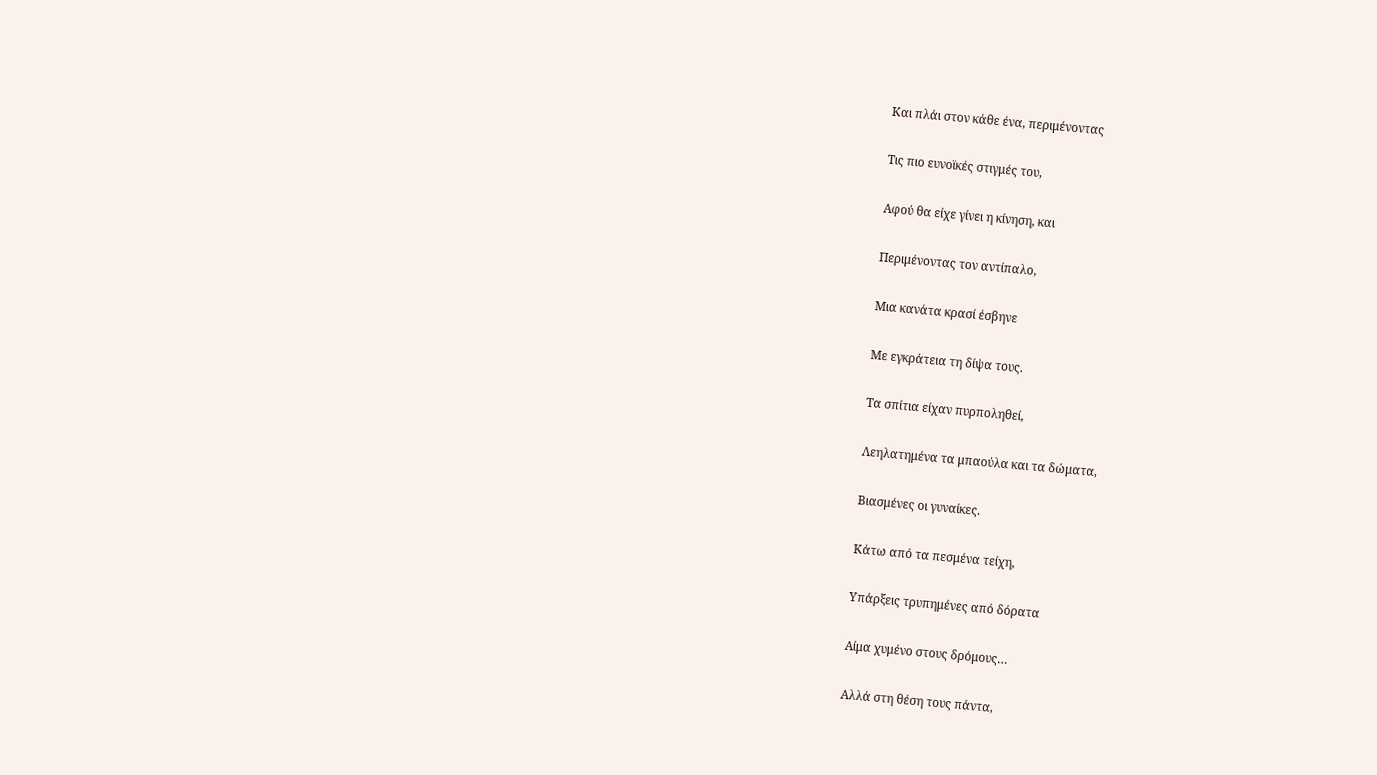Και πλάι στον κάθε ένα, περιμένοντας

Τις πιο ευνοϊκές στιγμές του,

Αφού θα είχε γίνει η κίνηση, και

Περιμένοντας τον αντίπαλο,

Μια κανάτα κρασί έσβηνε

Με εγκράτεια τη δίψα τους.

Τα σπίτια είχαν πυρποληθεί,

Λεηλατημένα τα μπαούλα και τα δώματα,

Βιασμένες οι γυναίκες.

Κάτω από τα πεσμένα τείχη,

Υπάρξεις τρυπημένες από δόρατα

Αίμα χυμένο στους δρόμους…

Αλλά στη θέση τους πάντα,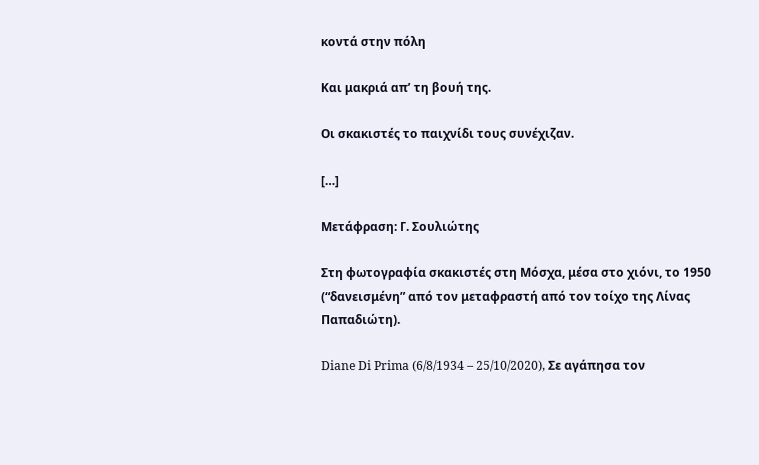κοντά στην πόλη

Και μακριά απ’ τη βουή της.

Οι σκακιστές το παιχνίδι τους συνέχιζαν.

[…]

Μετάφραση: Γ. Σουλιώτης

Στη φωτογραφία σκακιστές στη Μόσχα, μέσα στο χιόνι, το 1950 (“δανεισμένη” από τον μεταφραστή από τον τοίχο της Λίνας Παπαδιώτη).

Diane Di Prima (6/8/1934 – 25/10/2020), Σε αγάπησα τον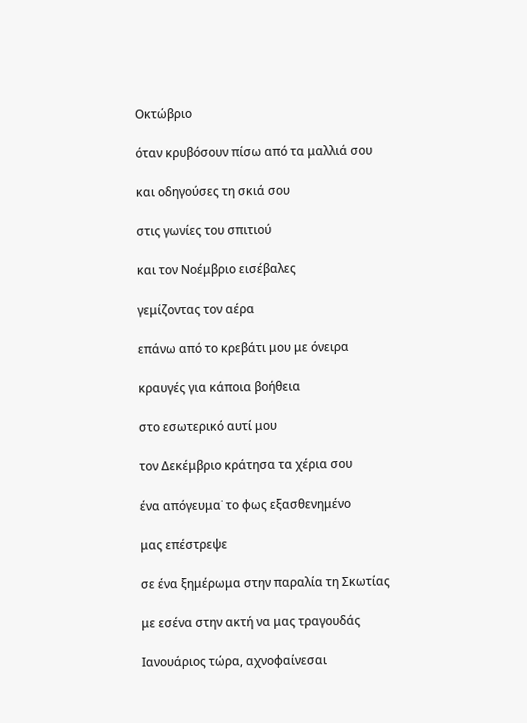Οκτώβριο

όταν κρυβόσουν πίσω από τα μαλλιά σου

και οδηγούσες τη σκιά σου

στις γωνίες του σπιτιού

και τον Νοέμβριο εισέβαλες

γεμίζοντας τον αέρα

επάνω από το κρεβάτι μου με όνειρα

κραυγές για κάποια βοήθεια

στο εσωτερικό αυτί μου

τον Δεκέμβριο κράτησα τα χέρια σου

ένα απόγευμα˙ το φως εξασθενημένο

μας επέστρεψε

σε ένα ξημέρωμα στην παραλία τη Σκωτίας

με εσένα στην ακτή να μας τραγουδάς

Ιανουάριος τώρα, αχνοφαίνεσαι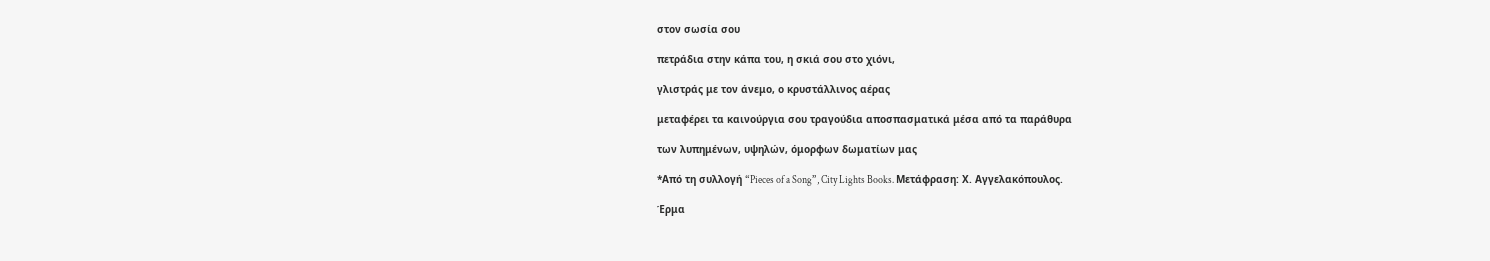στον σωσία σου

πετράδια στην κάπα του, η σκιά σου στο χιόνι,

γλιστράς με τον άνεμο, ο κρυστάλλινος αέρας

μεταφέρει τα καινούργια σου τραγούδια αποσπασματικά μέσα από τα παράθυρα

των λυπημένων, υψηλών, όμορφων δωματίων μας

*Από τη συλλογή “Pieces of a Song”, City Lights Books. Μετάφραση: Χ. Αγγελακόπουλος.

Έρμα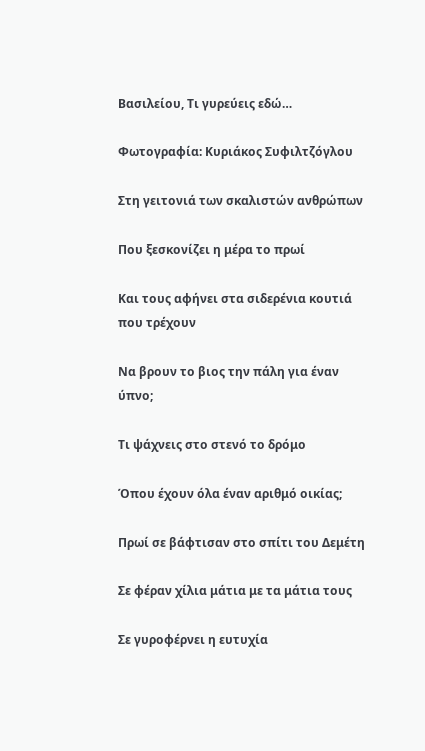Βασιλείου, Τι γυρεύεις εδώ…

Φωτογραφία: Κυριάκος Συφιλτζόγλου

Στη γειτονιά των σκαλιστών ανθρώπων

Που ξεσκονίζει η μέρα το πρωί

Και τους αφήνει στα σιδερένια κουτιά που τρέχουν

Να βρουν το βιος την πάλη για έναν ύπνο;

Τι ψάχνεις στο στενό το δρόμο

Όπου έχουν όλα έναν αριθμό οικίας;

Πρωί σε βάφτισαν στο σπίτι του Δεμέτη

Σε φέραν χίλια μάτια με τα μάτια τους

Σε γυροφέρνει η ευτυχία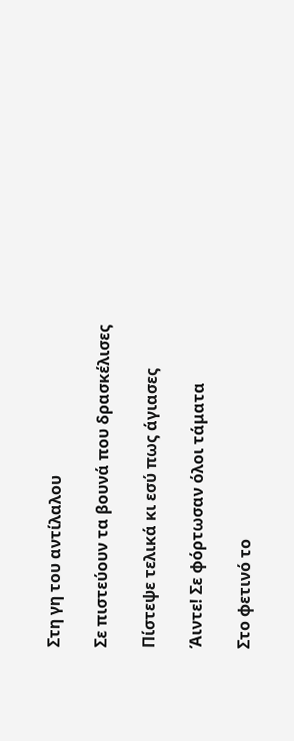Στη γη του αντίλαλου

Σε πιστεύουν τα βουνά που δρασκέλισες

Πίστεψε τελικά κι εσύ πως άγιασες

Άιντε! Σε φόρτωσαν όλοι τάματα

Στο φετινό το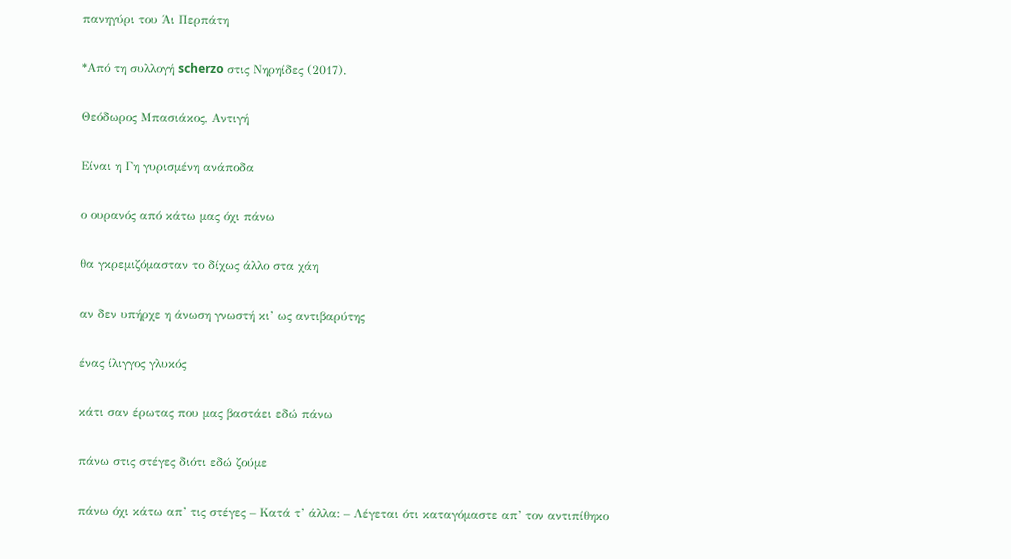πανηγύρι του Άι Περπάτη

*Από τη συλλογή scherzo στις Νηρηίδες (2017).

Θεόδωρος Μπασιάκος, Αντιγή

Είναι η Γη γυρισμένη ανάποδα

ο ουρανός από κάτω μας όχι πάνω

θα γκρεμιζόμασταν το δίχως άλλο στα χάη

αν δεν υπήρχε η άνωση γνωστή κι’ ως αντιβαρύτης

ένας ίλιγγος γλυκός

κάτι σαν έρωτας που μας βαστάει εδώ πάνω

πάνω στις στέγες διότι εδώ ζούμε

πάνω όχι κάτω απ’ τις στέγες – Κατά τ’ άλλα: – Λέγεται ότι καταγόμαστε απ’ τον αντιπίθηκο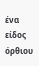ένα είδος όρθιου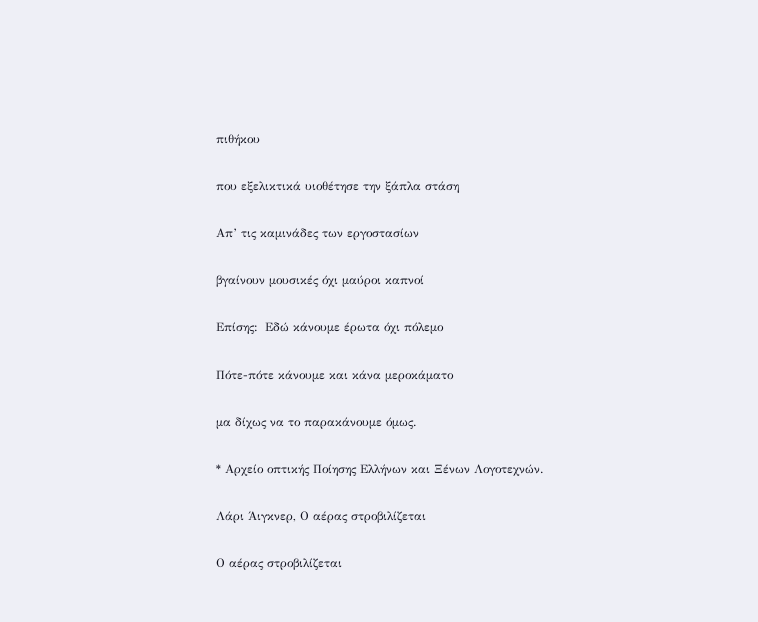πιθήκου

που εξελικτικά υιοθέτησε την ξάπλα στάση

Απ’ τις καμινάδες των εργοστασίων

βγαίνουν μουσικές όχι μαύροι καπνοί

Επίσης:  Εδώ κάνουμε έρωτα όχι πόλεμο

Πότε-πότε κάνουμε και κάνα μεροκάματο

μα δίχως να το παρακάνουμε όμως.

* Αρχείο οπτικής Ποίησης Ελλήνων και Ξένων Λογοτεχνών.

Λάρι Άιγκνερ, Ο αέρας στροβιλίζεται

Ο αέρας στροβιλίζεται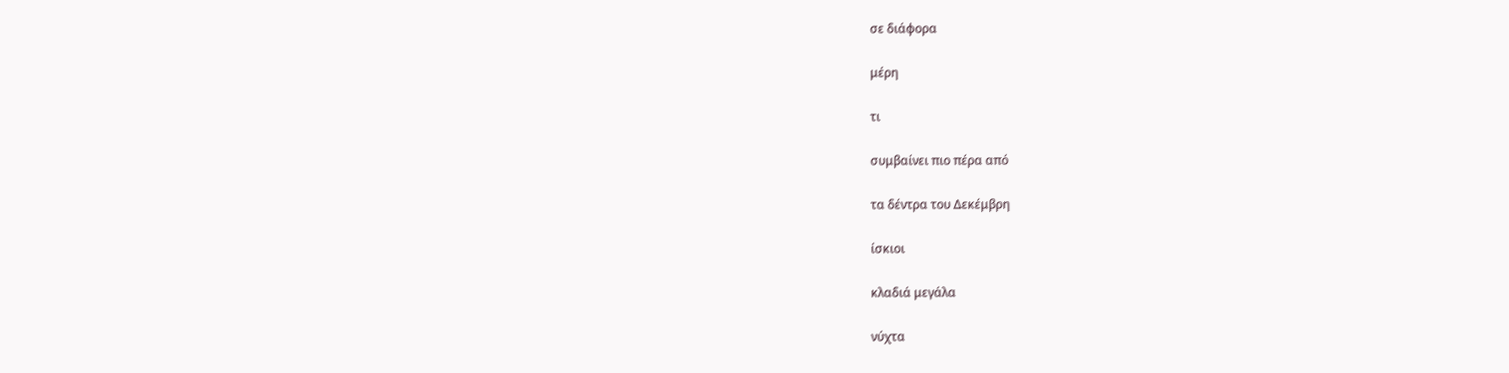σε διάφορα

μέρη

τι

συμβαίνει πιο πέρα από

τα δέντρα του Δεκέμβρη

ίσκιοι

κλαδιά μεγάλα

νύχτα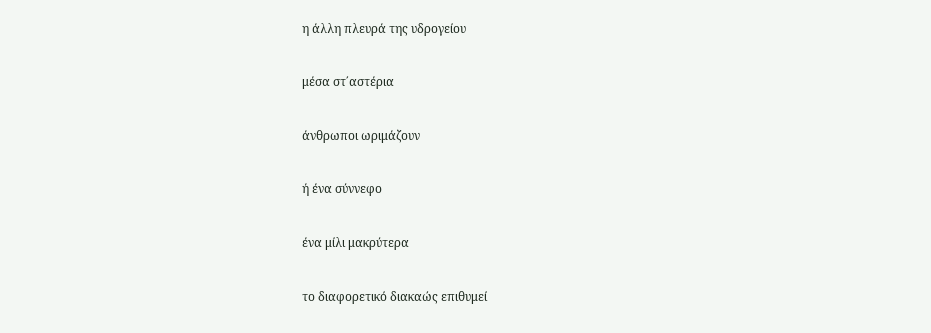η άλλη πλευρά της υδρογείου

μέσα στ΄αστέρια

άνθρωποι ωριμάζουν

ή ένα σύννεφο

ένα μίλι μακρύτερα

το διαφορετικό διακαώς επιθυμεί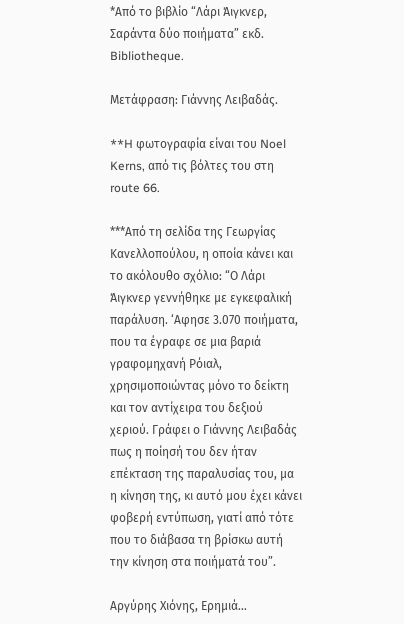*Από το βιβλίο “Λάρι Άιγκνερ, Σαράντα δύο ποιήματα” εκδ. Bibliotheque.

Μετάφραση: Γιάννης Λειβαδάς.

**H φωτογραφία είναι του Noel Kerns, από τις βόλτες του στη route 66.

***Από τη σελίδα της Γεωργίας Κανελλοπούλου, η οποία κάνει και το ακόλουθο σχόλιο: “Ο Λάρι Άιγκνερ γεννήθηκε με εγκεφαλική παράλυση. ‘Αφησε 3.070 ποιήματα, που τα έγραφε σε μια βαριά γραφομηχανή Ρόιαλ, χρησιμοποιώντας μόνο το δείκτη και τον αντίχειρα του δεξιού χεριού. Γράφει ο Γιάννης Λειβαδάς πως η ποίησή του δεν ήταν επέκταση της παραλυσίας του, μα η κίνηση της, κι αυτό μου έχει κάνει φοβερή εντύπωση, γιατί από τότε που το διάβασα τη βρίσκω αυτή την κίνηση στα ποιήματά του”.

Αργύρης Χιόνης, Ερημιά…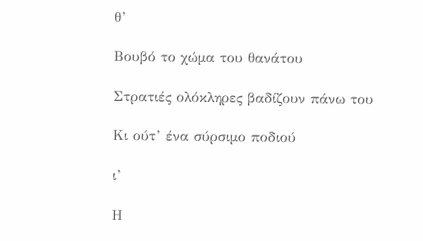θ’

Βουβό το χώμα του θανάτου

Στρατιές ολόκληρες βαδίζουν πάνω του

Κι ούτ’ ένα σύρσιμο ποδιού

ι’

Η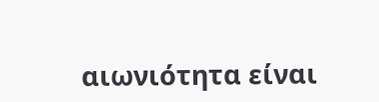αιωνιότητα είναι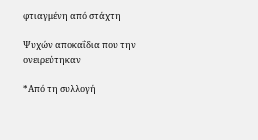φτιαγμένη από στάχτη

Ψυχών αποκαΐδια που την ονειρεύτηκαν

*Από τη συλλογή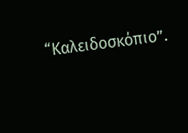“Καλειδοσκόπιο”.